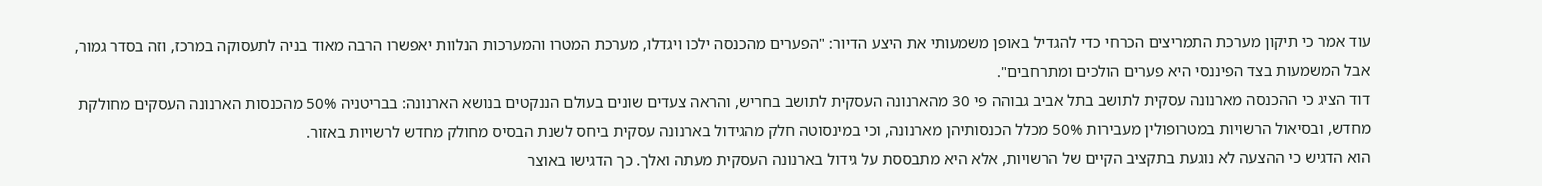עוד אמר כי תיקון מערכת התמריצים הכרחי כדי להגדיל באופן משמעותי את היצע הדיור: "הפערים מהכנסה ילכו ויגדלו, מערכת המטרו והמערכות הנלוות יאפשרו הרבה מאוד בניה לתעסוקה במרכז, וזה בסדר גמור, אבל המשמעות בצד הפיננסי היא פערים הולכים ומתרחבים".
דוד הציג כי ההכנסה מארנונה עסקית לתושב בתל אביב גבוהה פי 30 מהארנונה העסקית לתושב בחריש, והראה צעדים שונים בעולם הננקטים בנושא הארנונה: בבריטניה 50% מהכנסות הארנונה העסקים מחולקת מחדש, ובסיאול הרשויות במטרופולין מעבירות 50% מכלל הכנסותיהן מארנונה, וכי במינסוטה חלק מהגידול בארנונה עסקית ביחס לשנת הבסיס מחולק מחדש לרשויות באזור.
הוא הדגיש כי ההצעה לא נוגעת בתקציב הקיים של הרשויות, אלא היא מתבססת על גידול בארנונה העסקית מעתה ואלך. כך הדגישו באוצר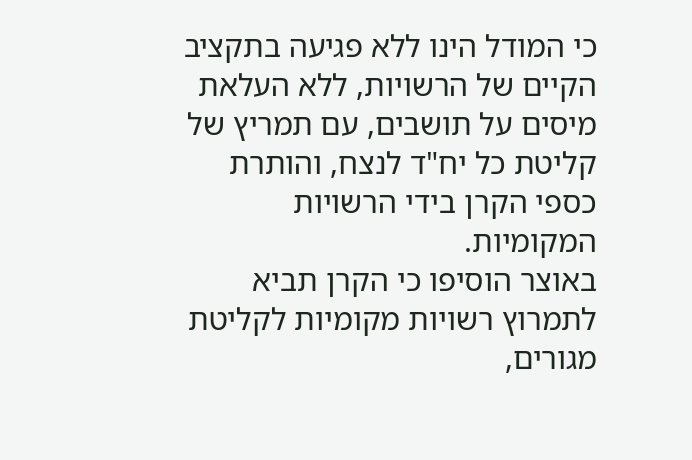כי המודל הינו ללא פגיעה בתקציב הקיים של הרשויות, ללא העלאת מיסים על תושבים, עם תמריץ של קליטת כל יח"ד לנצח, והותרת כספי הקרן בידי הרשויות המקומיות.
באוצר הוסיפו כי הקרן תביא לתמרוץ רשויות מקומיות לקליטת מגורים,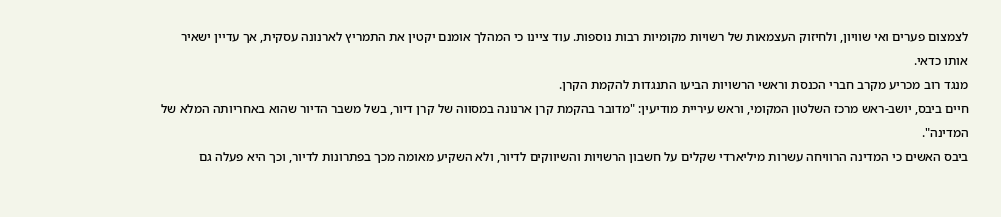לצמצום פערים ואי שוויון, ולחיזוק העצמאות של רשויות מקומיות רבות נוספות. עוד ציינו כי המהלך אומנם יקטין את התמריץ לארנונה עסקית, אך עדיין ישאיר אותו כדאי.
מנגד רוב מכריע מקרב חברי הכנסת וראשי הרשויות הביעו התנגדות להקמת הקרן.
חיים ביבס, יושב-ראש מרכז השלטון המקומי, וראש עיריית מודיעין: "מדובר בהקמת קרן ארנונה במסווה של קרן דיור, בשל משבר הדיור שהוא באחריותה המלא של המדינה".
ביבס האשים כי המדינה הרוויחה עשרות מיליארדי שקלים על חשבון הרשויות והשיווקים לדיור, ולא השקיע מאומה מכך בפתרונות לדיור, וכך היא פעלה גם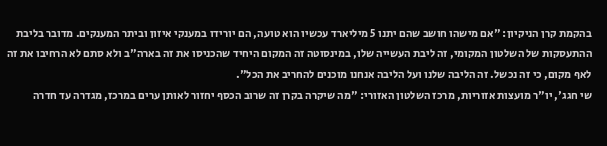בהקמת קרן הניקיון: "אם מישהו חושב שהם יתנו 5 מיליארד עכשיו הוא טועה, הם יורידו במענקי איזון וביתר המענקים. מדובר בליבת ההתעסקות של השלטון המקומי, זה ליבת העשייה שלו, במינסוטה זה המקום היחיד שהכניסו את זה בארה"ב ולא סתם לא הרחיבו את זה לאף מקום, כי זה נכשל. זה הליבה שלנו ועל הליבה אנחנו מוכנים להחריב את הכל".
שי חגג', יו"ר מועצות אזוריות, מרכז השלטון האזורי: "מה שיקרה בקרן זה שרוב הכסף יחזור לאותן ערים במרכז, מגדרה עד חדרה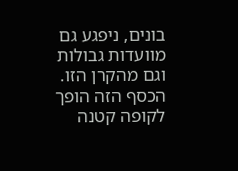בונים, ניפגע גם מוועדות גבולות וגם מהקרן הזו. הכסף הזה הופך לקופה קטנה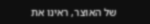של האוצר, ראינו את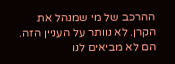ההרכב של מי שמנהל את הקרן. לא נוותר על העניין הזה. הם לא מביאים לנו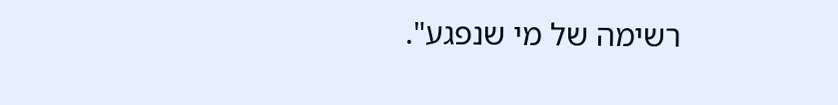רשימה של מי שנפגע".